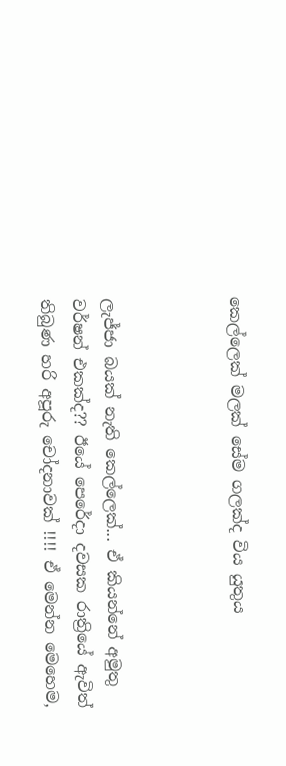කෙල්ලෙක් මලක් සේම ගලක්ද විය යුතුය



ලැජ්ජා බයක් නැති කෙල්ලෙක්... ඒ කියන්නේ අමුතු වර්ෂන් එකක්ද?? ඊයේ පෙරේදා දවසක රාත්‍රියේ ඇවිත් තිබුණ හරි අපූරු චෝදනාවක් !!!! ඒ මෙන්න මෙහෙම,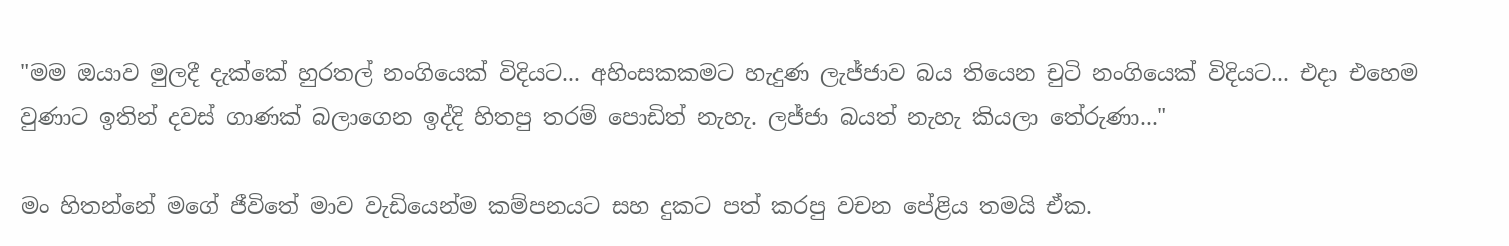"මම ඔයාව මුලදී දැක්කේ හුරතල් නංගියෙක් විදියට... අහිංසකකමට හැදුණ ලැජ්ජාව බය තියෙන චුටි නංගියෙක් විදියට... එදා එහෙම වුණාට ඉතින් දවස් ගාණක් බලාගෙන ඉද්දි හිතපු තරම් පොඩිත් නැහැ. ලජ්ජා බයත් නැහැ කියලා තේරුණා..."

මං හිතන්නේ මගේ ජීවිතේ මාව වැඩියෙන්ම කම්පනයට සහ දුකට පත් කරපු වචන පේළිය තමයි ඒක.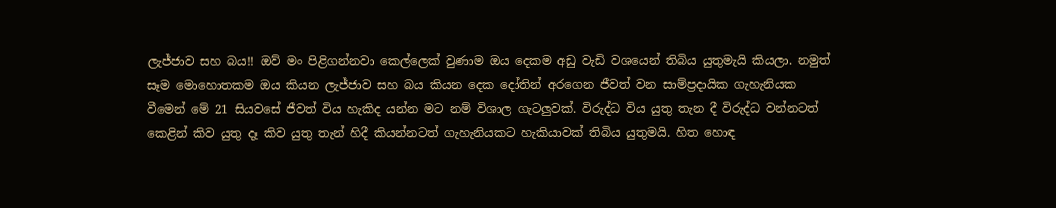ලැජ්ජාව සහ බය!! ඔව් මං පිළිගන්නවා කෙල්ලෙක් වුණාම ඔය දෙකම අඩු වැඩි වශයෙන් තිබිය යුතුමැයි කියලා. නමුත් සෑම මොහොතකම ඔය කියන ලැජ්ජාව සහ බය කියන දෙක දෝතින් අරගෙන ජීවත් වන සාම්ප්‍රදායික ගැහැනියක වීමෙන් මේ 21 සියවසේ ජීවත් විය හැකිද යන්න මට නම් විශාල ගැටලුවක්. විරුද්ධ විය යුතු තැන දී විරුද්ධ වන්නටත් කෙළින් කිව යුතු දෑ කිව යුතු තැන් හිදී කියන්නටත් ගැහැනියකට හැකියාවක් තිබිය යුතුමයි. හිත හොඳ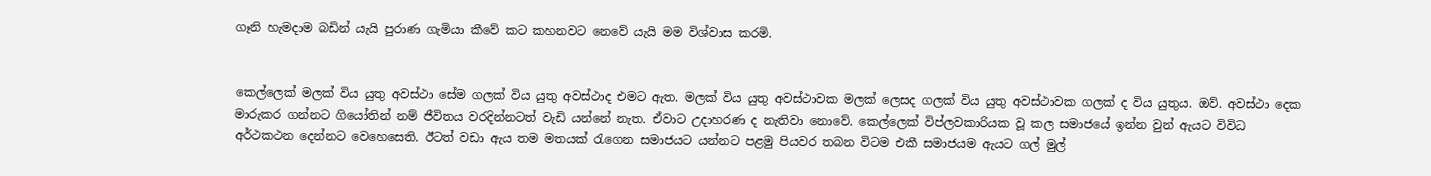ගෑනි හැමදාම බඩින් යැයි පුරාණ ගැමියා කීවේ කට කහනවට නෙවේ යැයි මම විශ්වාස කරමි.


කෙල්ලෙක් මලක් විය යුතු අවස්ථා සේම ගලක් විය යුතු අවස්ථාද එමට ඇත. මලක් විය යුතු අවස්ථාවක මලක් ලෙසද ගලක් විය යුතු අවස්ථාවක ගලක් ද විය යුතුය. ඔව්. අවස්ථා දෙක මාරුකර ගන්නට ගියෝතින් නම් ජීවිතය වරදින්නටත් වැඩි යන්නේ නැත. ඒවාට උදාහරණ ද නැතිවා නොවේ. කෙල්ලෙක් විප්ලවකාරියක වූ කල සමාජයේ ඉන්න වුන් ඇයට විවිධ අර්ථකථන දෙන්නට වෙහෙසෙති. ඊටත් වඩා ඇය තම මතයක් රැගෙන සමාජයට යන්නට පළමු පියවර තබන විටම එකී සමාජයම ඇයට ගල් මුල්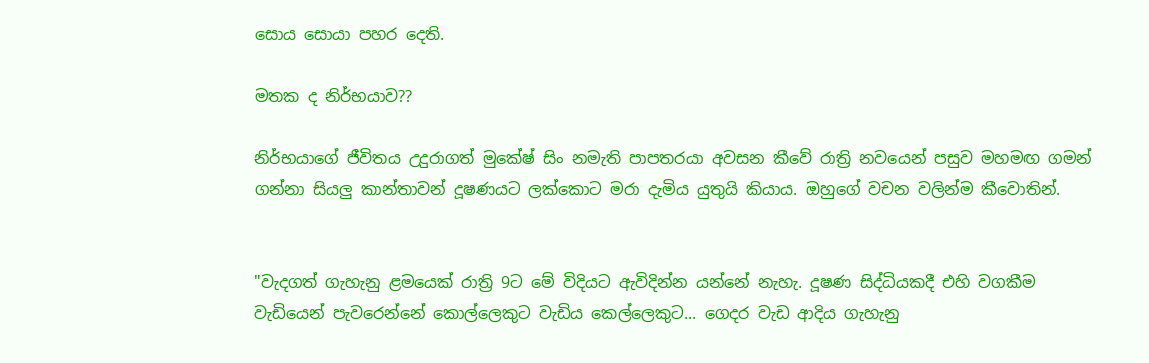සොය සොයා පහර දෙති.

මතක ද නිර්භයාව??

නිර්භයාගේ ජීවිතය උදුරාගත් මුකේෂ් සිං නමැති පාපතරයා අවසන කීවේ රාත්‍රි නවයෙන් පසුව මහමඟ ගමන් ගන්නා සියලු කාන්තාවන් දූෂණයට ලක්කොට මරා දැමිය යුතුයි කියාය. ඔහුගේ වචන වලින්ම කීවොතින්.


"වැදගත් ගැහැනු ළමයෙක් රාත්‍රි 9ට මේ විදියට ඇවිදින්න යන්නේ නැහැ. දූෂණ සිද්ධියකදී එහි වගකීම වැඩියෙන් පැවරෙන්නේ කොල්ලෙකුට වැඩිය කෙල්ලෙකුට... ගෙදර වැඩ ආදිය ගැහැනු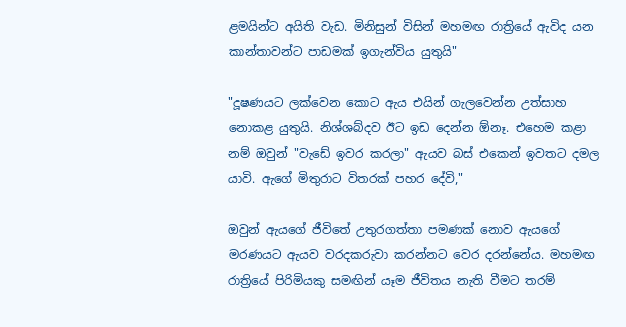ළමයින්ට අයිති වැඩ. මිනිසුන් විසින් මහමඟ රාත්‍රියේ ඇවිද යන කාන්තාවන්ට පාඩමක් ඉගැන්විය යුතුයි"

"දූෂණයට ලක්වෙන කොට ඇය එයින් ගැලවෙන්න උත්සාහ නොකළ යුතුයි. නිශ්ශබ්දව ඊට ඉඩ දෙන්න ඕනෑ. එහෙම කළා නම් ඔවුන් "වැඩේ ඉවර කරලා" ඇයව බස් එකෙන් ඉවතට දමල යාවි. ඇගේ මිතුරාට විතරක් පහර දේවි,"

ඔවුන් ඇයගේ ජීවිතේ උතුරගත්තා පමණක් නොව ඇයගේ මරණයට ඇයව වරදකරුවා කරන්නට වෙර දරන්නේය. මහමඟ රාත්‍රියේ පිරිමියකු සමඟින් යෑම ජීවිතය නැති වීමට තරම්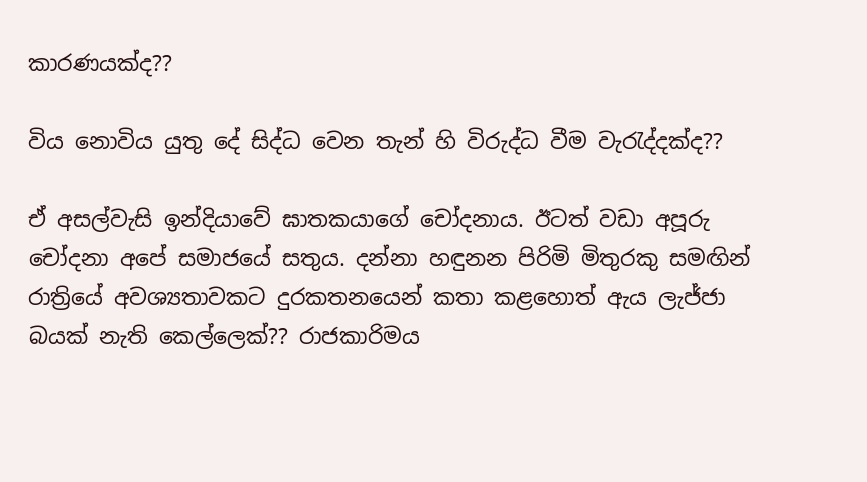කාරණයක්ද??

විය නොවිය යුතු දේ සිද්ධ වෙන තැන් හි විරුද්ධ වීම වැරැද්දක්ද??

ඒ අසල්වැසි ඉන්දියාවේ ඝාතකයාගේ චෝදනාය. ඊටත් වඩා අපූරු චෝදනා අපේ සමාජයේ සතුය. දන්නා හඳුනන පිරිමි මිතුරකු සමඟින් රාත්‍රියේ අවශ්‍යතාවකට දුරකතනයෙන් කතා කළහොත් ඇය ලැජ්ජා බයක් නැති කෙල්ලෙක්?? රාජකාරිමය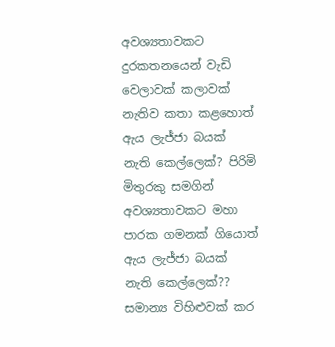අවශ්‍යතාවකට දුරකතනයෙන් වැඩි වෙලාවක් කලාවක් නැතිව කතා කළහොත් ඇය ලැජ්ජා බයක් නැති කෙල්ලෙක්? පිරිමි මිතුරකු සමගින් අවශ්‍යතාවකට මහා පාරක ගමනක් ගියොත් ඇය ලැජ්ජා බයක් නැති කෙල්ලෙක්?? සමාන්‍ය විහිළුවක් කර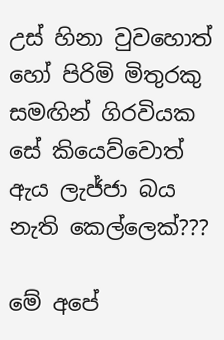උස් හිනා වුවහොත් හෝ පිරිමි මිතුරකු සමඟින් ගිරවියක සේ කියෙව්වොත් ඇය ලැජ්ජා බය නැති කෙල්ලෙක්???

මේ අපේ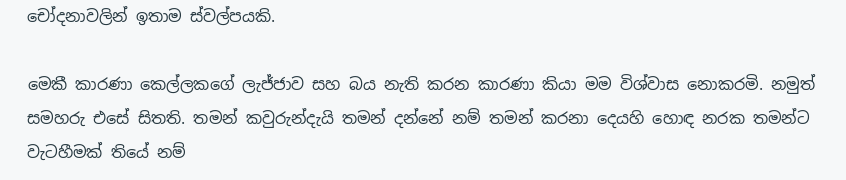චෝදනාවලින් ඉතාම ස්වල්පයකි.

මෙකී කාරණා කෙල්ලකගේ ලැජ්ජාව සහ බය නැති කරන කාරණා කියා මම විශ්වාස නොකරමි. නමුත් සමහරු එසේ සිතති. තමන් කවුරුන්දැයි තමන් දන්නේ නම් තමන් කරනා දෙයහි හොඳ නරක තමන්ට වැටහීමක් තියේ නම්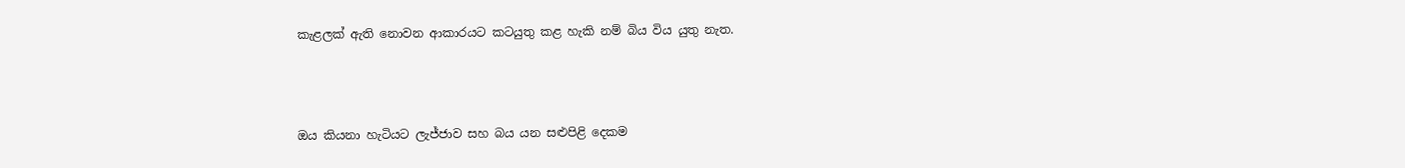කැළලක් ඇති නොවන ආකාරයට කටයුතු කළ හැකි නම් බිය විය යුතු නැත.



ඔය කියනා හැටියට ලැජ්ජාව සහ බය යන සළුපිළි දෙකම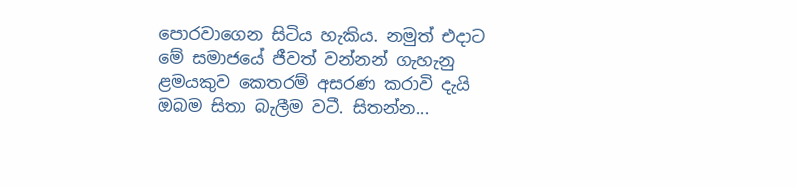පොරවාගෙන සිටිය හැකිය. නමුත් එදාට මේ සමාජයේ ජීවත් වන්නන් ගැහැනු ළමයකුව කෙතරම් අසරණ කරාවි දැයි ඔබම සිතා බැලීම වටී. සිතන්න...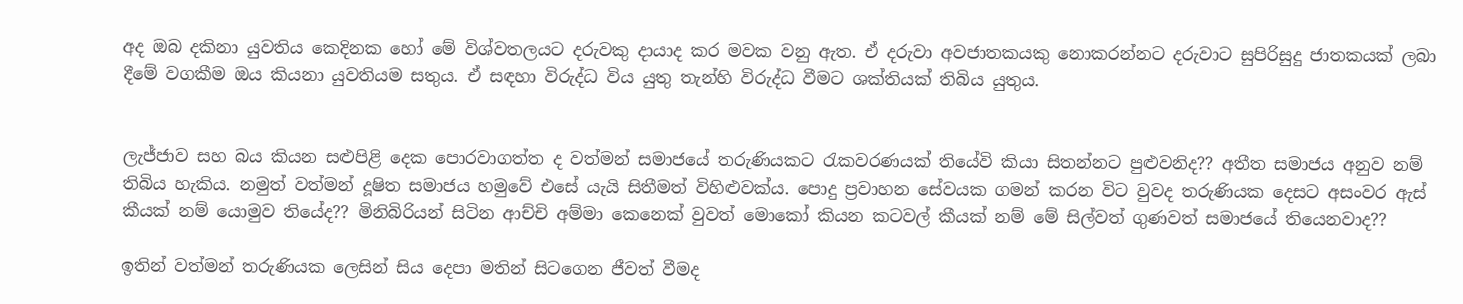අද ඔබ දකිනා යුවතිය කෙදිනක හෝ මේ විශ්වතලයට දරුවකු දායාද කර මවක වනු ඇත. ඒ දරුවා අවජාතකයකු නොකරන්නට දරුවාට සුපිරිසුදු ජාතකයක් ලබා දීමේ වගකීම ඔය කියනා යුවතියම සතුය. ඒ සඳහා විරුද්ධ විය යුතු තැන්හි විරුද්ධ වීමට ශක්තියක් තිබිය යුතුය.


ලැජ්ජාව සහ බය කියන සළුපිළි දෙක පොරවාගත්ත ද වත්මන් සමාජයේ තරුණියකට රැකවරණයක් තියේවි කියා සිතන්නට පුළුවනිද?? අතීත සමාජය අනුව නම් තිබිය හැකිය. නමුත් වත්මන් දූෂිත සමාජය හමුවේ එසේ යැයි සිතීමත් විහිළුවක්ය. පොදු ප්‍රවාහන සේවයක ගමන් කරන විට වුවද තරුණියක දෙසට අසංවර ඇස් කීයක් නම් යොමුව තියේද?? මිනිබිරියන් සිටින ආච්චි අම්මා කෙනෙක් වුවත් මොකෝ කියන කටවල් කීයක් නම් මේ සිල්වත් ගුණවත් සමාජයේ තියෙනවාද??

ඉතින් වත්මන් තරුණියක ලෙසින් සිය දෙපා මතින් සිටගෙන ජීවත් වීමද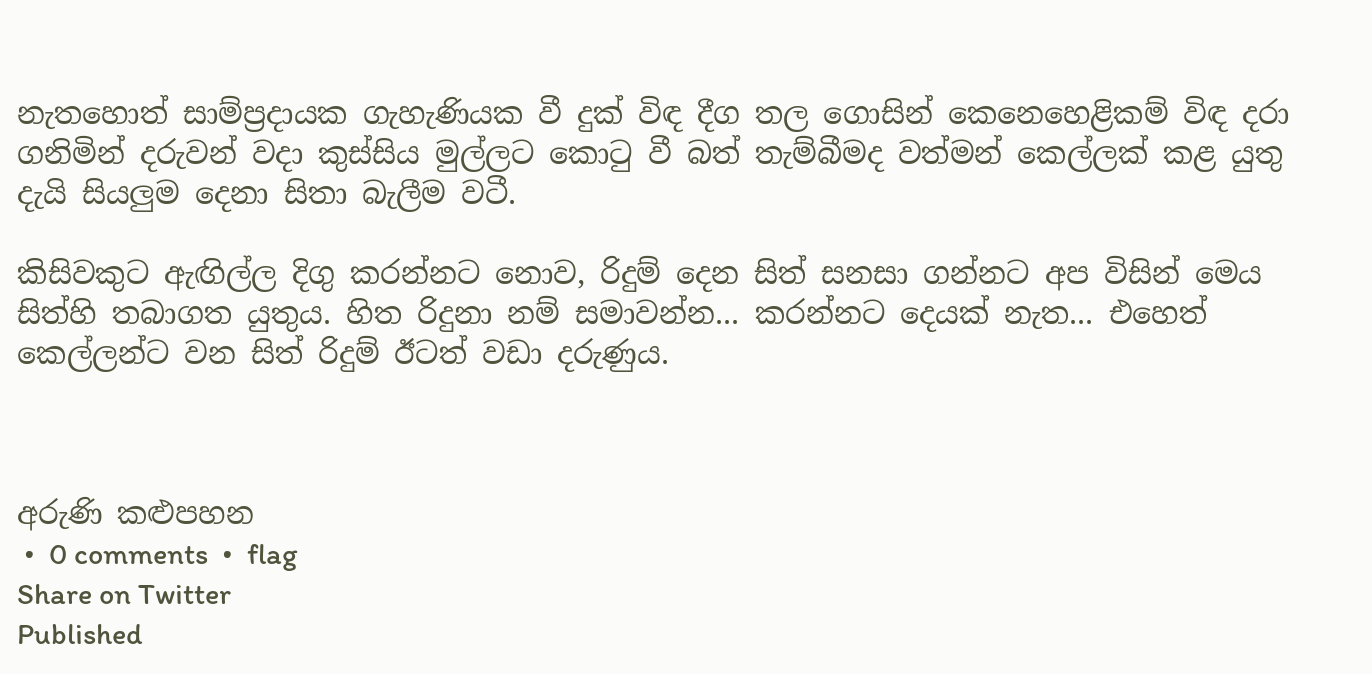නැතහොත් සාම්ප්‍රදායක ගැහැණියක වී දුක් විඳ දීග තල ගොසින් කෙනෙහෙළිකම් විඳ දරා ගනිමින් දරුවන් වදා කුස්සිය මුල්ලට කොටු වී බත් තැම්බීමද වත්මන් කෙල්ලක් කළ යුතු දැයි සියලුම දෙනා සිතා බැලීම වටී.

කිසිවකුට ඇඟිල්ල දිගු කරන්නට නොව, රිදුම් දෙන සිත් සනසා ගන්නට අප විසින් මෙය සිත්හි තබාගත යුතුය. හිත රිදුනා නම් සමාවන්න... කරන්නට දෙයක් නැත... එහෙත් කෙල්ලන්ට වන සිත් රිදුම් ඊටත් වඩා දරුණුය.



අරුණි කළුපහන
 •  0 comments  •  flag
Share on Twitter
Published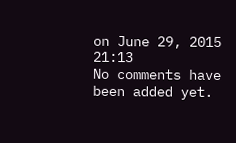on June 29, 2015 21:13
No comments have been added yet.